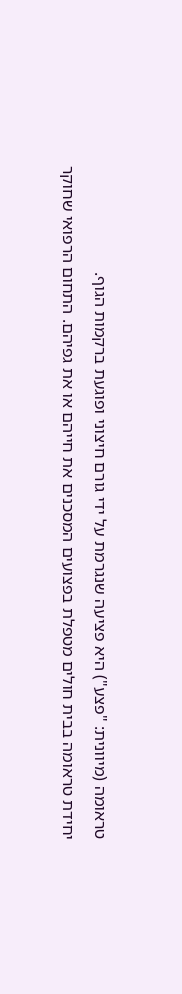טראומה (מיוונית: "פצע") היא פציעה שנגרמת על ידי גורם חיצוני ופוגעת ברקמות הגוף.
יחידת טראומה בבית חולים מטפלת בפצועים המסכנים את חייהם או את גפיהם. התחום הרפואי שחוקר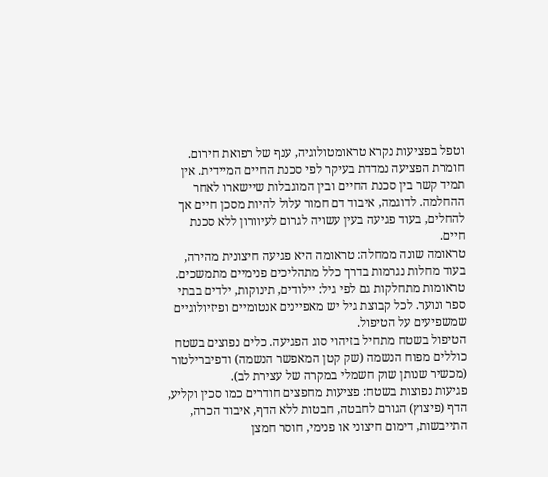וטפל בפציעות נקרא טראומטולוגיה, ענף של רפואת חירום.
חומרת הפציעה נמדדת בעיקר לפי סכנת החיים המיידית. אין תמיד קשר בין סכנת החיים ובין המוגבלות שיישארו לאחר ההחלמה. לדוגמה, איבוד דם חמור עלול להיות מסכן חיים אך להחלים, בעוד פגיעה בעין עשויה לגרום לעיוורון ללא סכנת חיים.
טראומה שונה ממחלה: טראומה היא פגיעה חיצונית מהירה, בעוד מחלות נגרמות בדרך כלל מתהליכים פנימיים מתמשכים.
טראומות מתחלקות גם לפי גיל: יילודים, תינוקות, ילדים בבתי ספר ונוער. לכל קבוצת גיל יש מאפיינים אנטומיים ופיזיולוגיים שמשפיעים על הטיפול.
הטיפול בשטח מתחיל בזיהוי סוג הפגיעה. כלים נפוצים בשטח כוללים מפוח הנשמה (שק קטן המאפשר הנשמה) ודפיברילטור (מכשיר שנותן שוק חשמלי במקרה של עצירת לב).
פגיעות נפוצות בשטח: פציעות מחפצים חודרים כמו סכין וקליע, הדף (פיצוץ) הגורם לחבטה, חבטות ללא הדף, איבוד הכרה, התייבשות, דימום חיצוני או פנימי, חוסר חמצן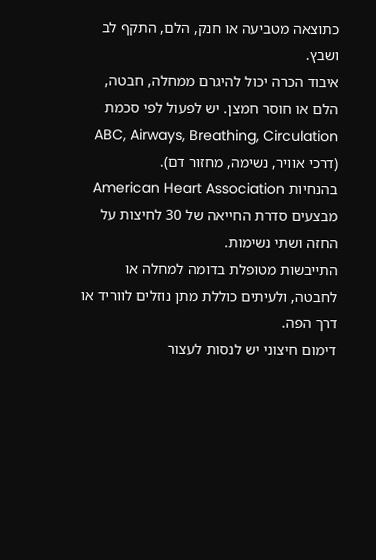כתוצאה מטביעה או חנק, הלם, התקף לב ושבץ.
איבוד הכרה יכול להיגרם ממחלה, חבטה, הלם או חוסר חמצן. יש לפעול לפי סכמת ABC, Airways, Breathing, Circulation (דרכי אוויר, נשימה, מחזור דם).
בהנחיות American Heart Association מבצעים סדרת החייאה של 30 לחיצות על החזה ושתי נשימות.
התייבשות מטופלת בדומה למחלה או לחבטה, ולעיתים כוללת מתן נוזלים לווריד או דרך הפה.
דימום חיצוני יש לנסות לעצור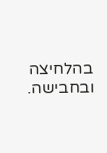בהלחיצה ובחבישה.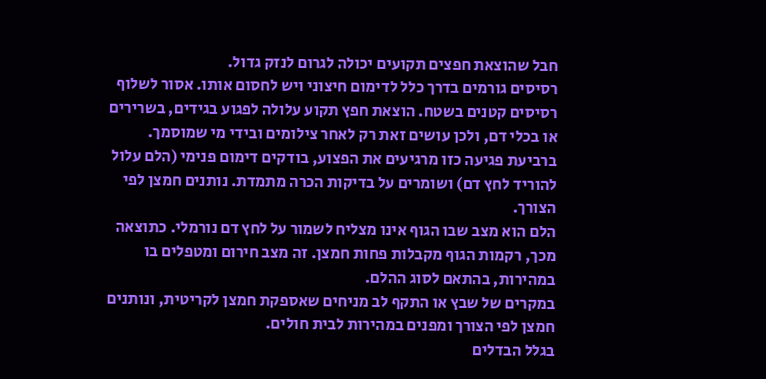חבל שהוצאת חפצים תקועים יכולה לגרום לנזק גדול.
רסיסים גורמים בדרך כלל לדימום חיצוני ויש לחסום אותו. אסור לשלוף רסיסים קטנים בשטח. הוצאת חפץ תקוע עלולה לפגוע בגידים, בשרירים או בכלי דם, ולכן עושים זאת רק לאחר צילומים ובידי מי שמוסמך.
ברביעת פגיעה כזו מרגיעים את הפצוע, בודקים דימום פנימי (הלם עלול להוריד לחץ דם) ושומרים על בדיקות הכרה מתמדת. נותנים חמצן לפי הצורך.
הלם הוא מצב שבו הגוף אינו מצליח לשמור על לחץ דם נורמלי. כתוצאה מכך, רקמות הגוף מקבלות פחות חמצן. זה מצב חירום ומטפלים בו במהירות, בהתאם לסוג ההלם.
במקרים של שבץ או התקף לב מניחים שאספקת חמצן לקריטית, ונותנים חמצן לפי הצורך ומפנים במהירות לבית חולים.
בגלל הבדלים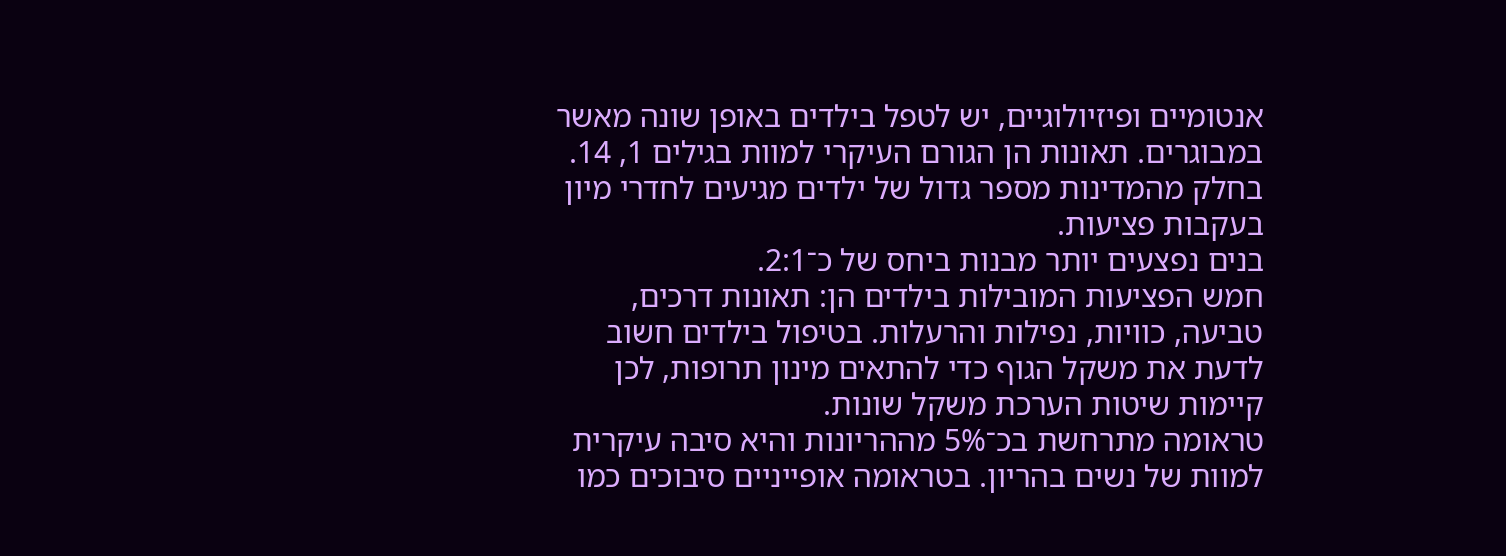אנטומיים ופיזיולוגיים, יש לטפל בילדים באופן שונה מאשר במבוגרים. תאונות הן הגורם העיקרי למוות בגילים 1, 14. בחלק מהמדינות מספר גדול של ילדים מגיעים לחדרי מיון בעקבות פציעות.
בנים נפצעים יותר מבנות ביחס של כ־2:1.
חמש הפציעות המובילות בילדים הן: תאונות דרכים, טביעה, כוויות, נפילות והרעלות. בטיפול בילדים חשוב לדעת את משקל הגוף כדי להתאים מינון תרופות, לכן קיימות שיטות הערכת משקל שונות.
טראומה מתרחשת בכ־5% מההריונות והיא סיבה עיקרית למוות של נשים בהריון. בטראומה אופייניים סיבוכים כמו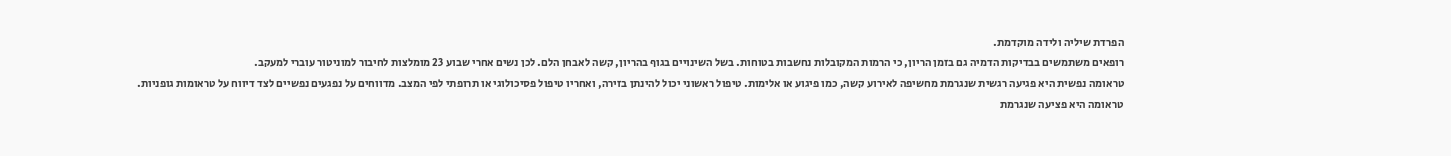הפרדת שיליה ולידה מוקדמת.
רופאים משתמשים בבדיקות הדמיה גם בזמן הריון, כי הרמות המקובלות נחשבות בטוחות. בשל השינויים בגוף בהריון, קשה לאבחן הלם. לכן נשים אחרי שבוע 23 מומלצות לחיבור למוניטור עוברי למעקב.
טראומה נפשית היא פגיעה רגשית שנגרמת מחשיפה לאירוע קשה, כמו פיגוע או אלימות. טיפול ראשוני יכול להינתן בזירה, ואחריו טיפול פסיכולוגי או תרופתי לפי המצב. מדווחים על נפגעים נפשיים לצד דיווח על טראומות גופניות.
טראומה היא פציעה שנגרמת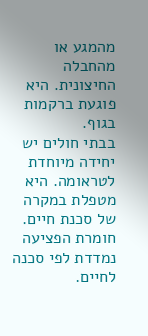מהמגע או מהחבלה החיצונית. היא פוגעת ברקמות בגוף.
בבתי חולים יש יחידה מיוחדת לטראומה. היא מטפלת במקרה של סכנת חיים.
חומרת הפציעה נמדדת לפי סכנה לחיים.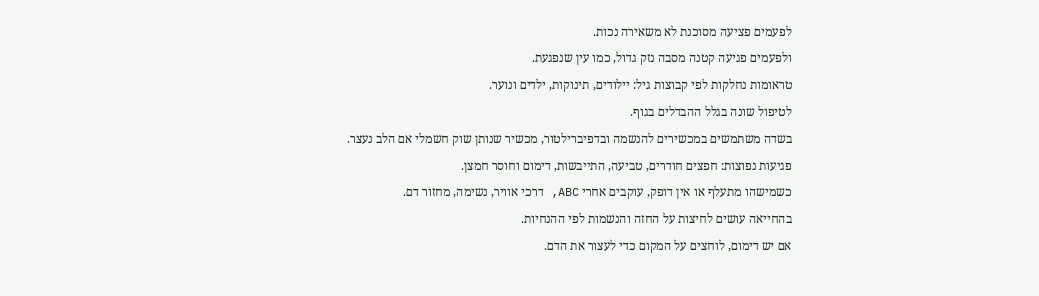לפעמים פציעה מסוכנת לא משאירה נכות.
ולפעמים פגיעה קטנה מסבה נזק גדול, כמו עין שנפגעת.
טראומות נחלקות לפי קבוצות גיל: יילודים, תינוקות, ילדים ונוער.
לטיפול שונה בגלל ההבדלים בגוף.
בשדה משתמשים במכשירים להנשמה ובדפיברילטור, מכשיר שנותן שוק חשמלי אם הלב נעצר.
פגיעות נפוצות: חפצים חודרים, טביעה, התייבשות, דימום וחוסר חמצן.
כשמישהו מתעלף או אין דופק, עוקבים אחרי ABC, דרכי אוויר, נשימה, מחזור דם.
בהחייאה עושים לחיצות על החזה והנשמות לפי ההנחיות.
אם יש דימום, לוחצים על המקום כדי לעצור את הדם.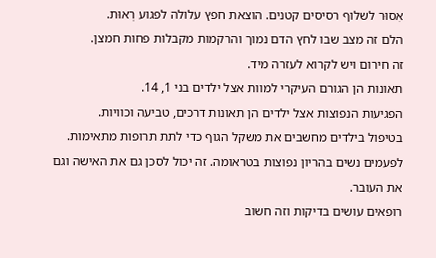אִסוּר לשלוף רסיסים קטנים. הוצאת חפץ עלולה לפגוע רְאוּת.
הלם זה מצב שבו לחץ הדם נמוך והרקמות מקבלות פחות חמצן.
זה חירום ויש לקרוא לעזרה מיד.
תאונות הן הגורם העיקרי למוות אצל ילדים בני 1, 14.
הפגיעות הנפוצות אצל ילדים הן תאונות דרכים, טביעה וכוויות.
בטיפול בילדים מחשבים את משקל הגוף כדי לתת תרופות מתאימות.
לפעמים נשים בהריון נפוצות בטראומה. זה יכול לסכן גם את האישה וגם את העובר.
רופאים עושים בדיקות וזה חשוב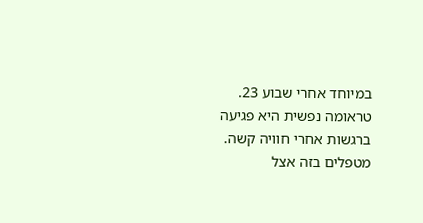במיוחד אחרי שבוע 23.
טראומה נפשית היא פגיעה ברגשות אחרי חוויה קשה.
מטפלים בזה אצל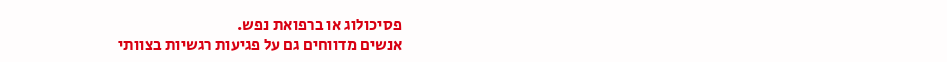פסיכולוג או ברפואת נפש.
אנשים מדווחים גם על פגיעות רגשיות בצוותי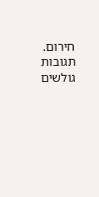חירום.
תגובות גולשים